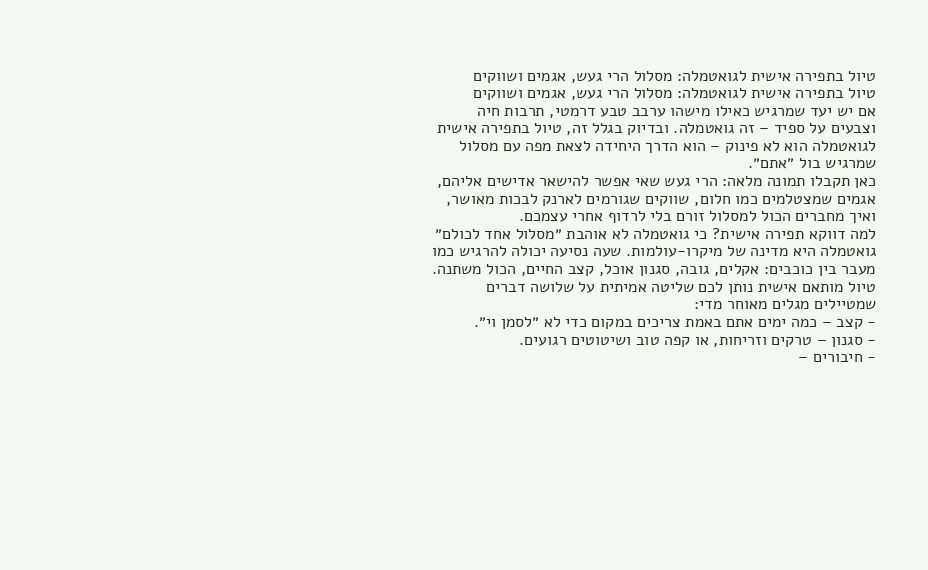טיול בתפירה אישית לגואטמלה: מסלול הרי געש, אגמים ושווקים
טיול בתפירה אישית לגואטמלה: מסלול הרי געש, אגמים ושווקים
אם יש יעד שמרגיש כאילו מישהו ערבב טבע דרמטי, תרבות חיה וצבעים על ספיד – זה גואטמלה. ובדיוק בגלל זה, טיול בתפירה אישית לגואטמלה הוא לא פינוק – הוא הדרך היחידה לצאת מפה עם מסלול שמרגיש בול ״אתם״.
כאן תקבלו תמונה מלאה: הרי געש שאי אפשר להישאר אדישים אליהם, אגמים שמצטלמים כמו חלום, שווקים שגורמים לארנק לבכות מאושר, ואיך מחברים הכול למסלול זורם בלי לרדוף אחרי עצמכם.
למה דווקא תפירה אישית? כי גואטמלה לא אוהבת ״מסלול אחד לכולם״
גואטמלה היא מדינה של מיקרו-עולמות. שעה נסיעה יכולה להרגיש כמו מעבר בין כוכבים: אקלים, גובה, סגנון אוכל, קצב החיים, הכול משתנה.
טיול מותאם אישית נותן לכם שליטה אמיתית על שלושה דברים שמטיילים מגלים מאוחר מדי:
- קצב – כמה ימים אתם באמת צריכים במקום כדי לא ״לסמן וי״.
- סגנון – טרקים וזריחות, או קפה טוב ושיטוטים רגועים.
- חיבורים –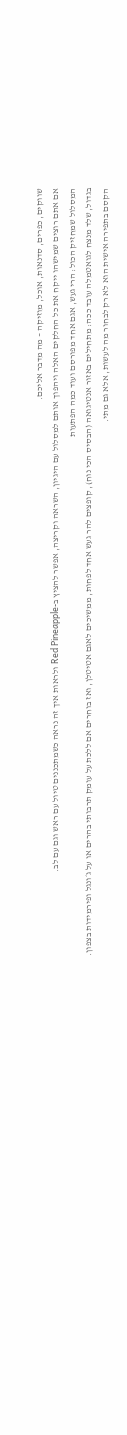שווקים, כפרים, סדנאות, אוכל, מוזיקה – מה מדבר אליכם.
אם אתם רוצים שמישהו ייקח את כל החלקים האלה ויהפוך אותם למסלול עם היגיון, השראה וקריצה, אפשר להציץ ב-Red Pineapple ולראות איך זה נראה כשמתכננים טיול עם ראש וגם עם לב.
המסלול שמחזיק הכול: הרי געש, אגם אחד מפורסם ועוד כמה הפתעות
בגדול, שלד מנצח לגואטמלה עובד ככה: מתחילים באזור אנטיגואה (הבסיס הכי נוח), קופצים להר געש אחד לפחות, ממשיכים לאגם אטיטלן, ואז בוחרים אם ללכת על עומק תרבותי בהרים או על ג׳ונגל ופירמידות בצפון.
הקסם בתפירה אישית הוא לא רק לבחור מה לעשות, אלא גם מתי.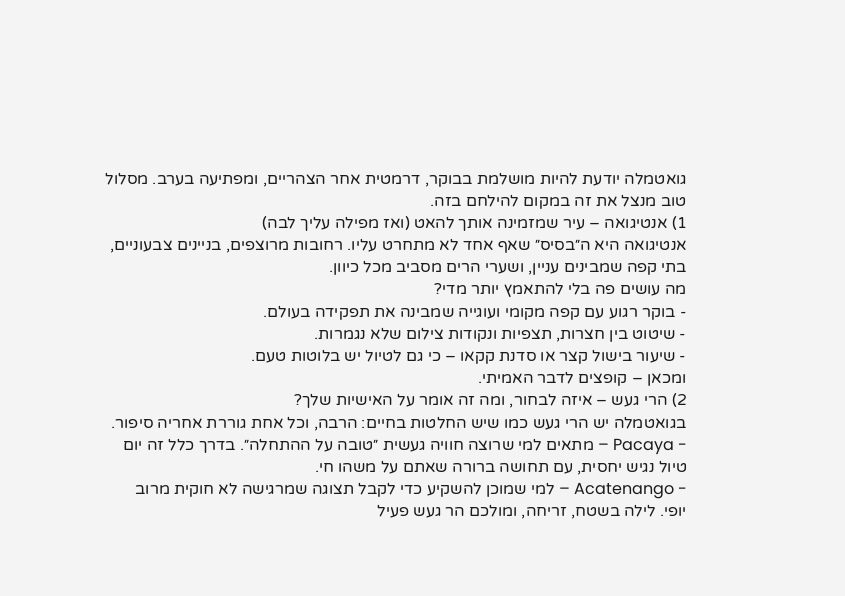גואטמלה יודעת להיות מושלמת בבוקר, דרמטית אחר הצהריים, ומפתיעה בערב. מסלול טוב מנצל את זה במקום להילחם בזה.
1) אנטיגואה – עיר שמזמינה אותך להאט (ואז מפילה עליך לבה)
אנטיגואה היא ה״בסיס״ שאף אחד לא מתחרט עליו. רחובות מרוצפים, בניינים צבעוניים, בתי קפה שמבינים עניין, ושערי הרים מסביב מכל כיוון.
מה עושים פה בלי להתאמץ יותר מדי?
- בוקר רגוע עם קפה מקומי ועוגייה שמבינה את תפקידה בעולם.
- שיטוט בין חצרות, תצפיות ונקודות צילום שלא נגמרות.
- שיעור בישול קצר או סדנת קקאו – כי גם לטיול יש בלוטות טעם.
ומכאן – קופצים לדבר האמיתי.
2) הרי געש – איזה לבחור, ומה זה אומר על האישיות שלך?
בגואטמלה יש הרי געש כמו שיש החלטות בחיים: הרבה, וכל אחת גוררת אחריה סיפור.
- Pacaya – מתאים למי שרוצה חוויה געשית ״טובה על ההתחלה״. בדרך כלל זה יום טיול נגיש יחסית, עם תחושה ברורה שאתם על משהו חי.
- Acatenango – למי שמוכן להשקיע כדי לקבל תצוגה שמרגישה לא חוקית מרוב יופי. לילה בשטח, זריחה, ומולכם הר געש פעיל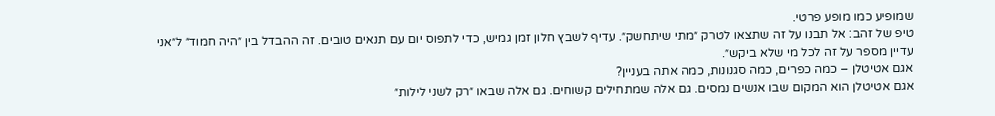שמופיע כמו מופע פרטי.
טיפ של זהב: אל תבנו על זה שתצאו לטרק ״מתי שיתחשק״. עדיף לשבץ חלון זמן גמיש, כדי לתפוס יום עם תנאים טובים. זה ההבדל בין ״היה חמוד״ ל״אני עדיין מספר על זה לכל מי שלא ביקש״.
אגם אטיטלן – כמה כפרים, כמה סגנונות, כמה אתה בעניין?
אגם אטיטלן הוא המקום שבו אנשים נמסים. גם אלה שמתחילים קשוחים. גם אלה שבאו ״רק לשני לילות״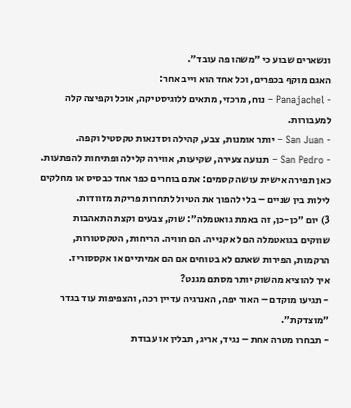ונשארים שבוע כי ״משהו פה עובד״.
האגם מוקף בכפרים, וכל אחד הוא וייב אחר:
- Panajachel – נוח, מרכזי, מתאים ללוגיסטיקה, אוכל וקפיצה קלה למעבורות.
- San Juan – יותר אומנות, צבע, קהילה וסדנאות טקסטיל וקפה.
- San Pedro – תנועה צעירה, שקיעות, אווירה קלילה ופתיחות להפתעות.
כאן תפירה אישית עושה קסמים: אתם בוחרים כפר אחד כבסיס או מחלקים לילות בין שניים – בלי להפוך את הטיול לתחרות פריקת מזוודות.
3) יום ״כן-כן, זה באמת גואטמלה״: שוק, צבעים וקצת התאהבות
שווקים בגואטמלה הם לא קנייה. הם חוויה. הריחות, הטקסטורות, הרקמות, הפירות שאתם לא בטוחים אם הם אמיתיים או אקססוריז.
איך להוציא מהשוק יותר מסתם מגנט?
- תגיעו מוקדם – האור יפה, האנרגיה עדיין רכה, והצפיפות עוד בגדר ״מוצדקת״.
- תבחרו מטרה אחת – נגיד, אריג, תבלין או עבודת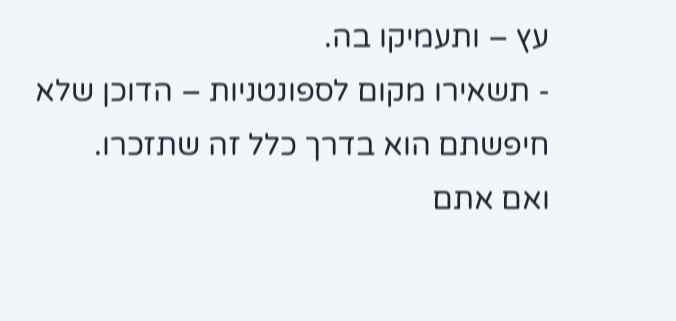עץ – ותעמיקו בה.
- תשאירו מקום לספונטניות – הדוכן שלא חיפשתם הוא בדרך כלל זה שתזכרו.
ואם אתם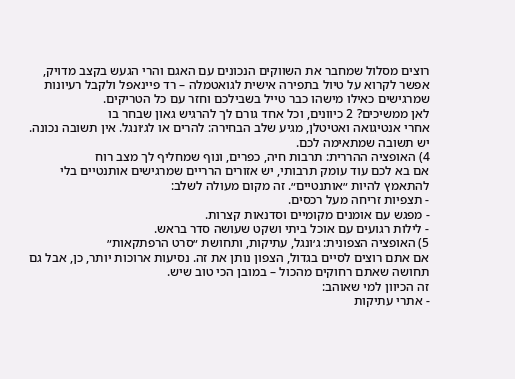רוצים מסלול שמחבר את השווקים הנכונים עם האגם והרי הגעש בקצב מדויק, אפשר לקרוא על טיול בתפירה אישית לגואטמלה – רד פיינאפל ולקבל רעיונות שמרגישים כאילו מישהו כבר טייל בשבילכם וחזר עם כל הטריקים.
לאן ממשיכים? 2 כיוונים, וכל אחד גורם לך להרגיש גאון שבחר בו
אחרי אנטיגואה ואטיטלן, מגיע שלב הבחירה: להרים או לג׳ונגל. אין תשובה נכונה. יש תשובה שמתאימה לכם.
4) האופציה ההררית: תרבות חיה, כפרים, ונוף שמחליף לך מצב רוח
אם בא לכם עוד עומק תרבותי, יש אזורים הרריים שמרגישים אותנטיים בלי להתאמץ להיות ״אותנטיים״. זה מקום מעולה לשלב:
- תצפיות זריחה מעל רכסים.
- מפגש עם אומנים מקומיים וסדנאות קצרות.
- לילות רגועים עם אוכל ביתי ושקט שעושה סדר בראש.
5) האופציה הצפונית: ג׳ונגל, עתיקות, ותחושת ״סרט הרפתקאות״
אם אתם רוצים לסיים בגדול, הצפון נותן את זה. נסיעות ארוכות יותר, כן, אבל גם תחושה שאתם רחוקים מהכול – במובן הכי טוב שיש.
זה הכיוון למי שאוהב:
- אתרי עתיקות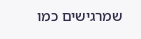שמרגישים כמו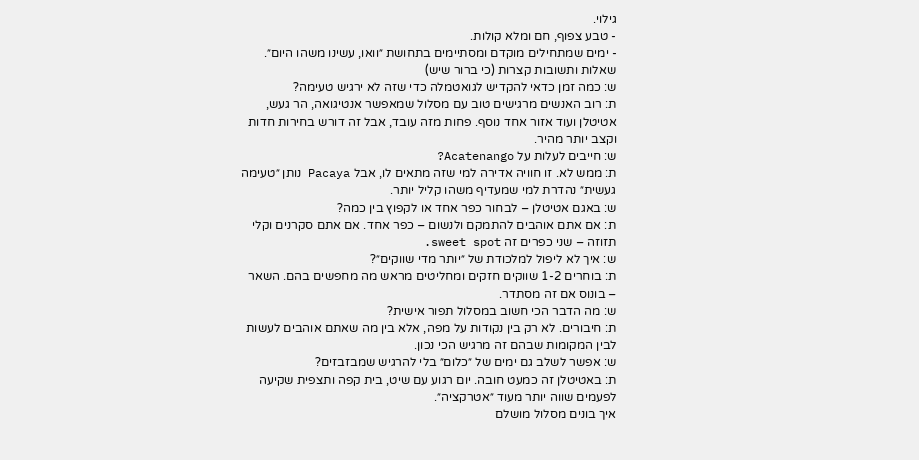גילוי.
- טבע צפוף, חם ומלא קולות.
- ימים שמתחילים מוקדם ומסתיימים בתחושת ״וואו, עשינו משהו היום״.
שאלות ותשובות קצרות (כי ברור שיש)
ש: כמה זמן כדאי להקדיש לגואטמלה כדי שזה לא ירגיש טעימה?
ת: רוב האנשים מרגישים טוב עם מסלול שמאפשר אנטיגואה, הר געש, אטיטלן ועוד אזור אחד נוסף. פחות מזה עובד, אבל זה דורש בחירות חדות וקצב יותר מהיר.
ש: חייבים לעלות על Acatenango?
ת: ממש לא. זו חוויה אדירה למי שזה מתאים לו, אבל Pacaya נותן ״טעימה געשית״ נהדרת למי שמעדיף משהו קליל יותר.
ש: באגם אטיטלן – לבחור כפר אחד או לקפוץ בין כמה?
ת: אם אתם אוהבים להתמקם ולנשום – כפר אחד. אם אתם סקרנים וקלי תזוזה – שני כפרים זה sweet spot.
ש: איך לא ליפול למלכודת של ״יותר מדי שווקים״?
ת: בוחרים 1-2 שווקים חזקים ומחליטים מראש מה מחפשים בהם. השאר – בונוס אם זה מסתדר.
ש: מה הדבר הכי חשוב במסלול תפור אישית?
ת: חיבורים. לא רק בין נקודות על מפה, אלא בין מה שאתם אוהבים לעשות לבין המקומות שבהם זה מרגיש הכי נכון.
ש: אפשר לשלב גם ימים של ״כלום״ בלי להרגיש שמבזבזים?
ת: באטיטלן זה כמעט חובה. יום רגוע עם שיט, בית קפה ותצפית שקיעה לפעמים שווה יותר מעוד ״אטרקציה״.
איך בונים מסלול מושלם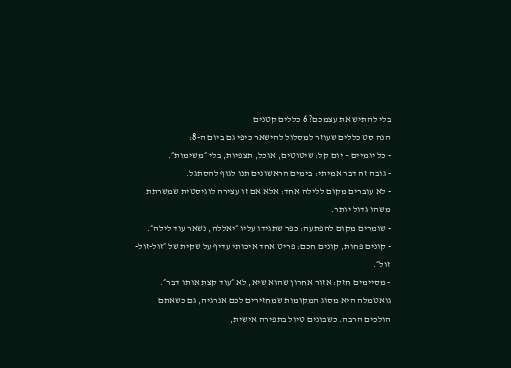בלי להתיש את עצמכם? 6 כללים קטנים
הנה סט כללים שעוזר למסלול להישאר כיפי גם ביום ה-8:
- כל יומיים – יום קל: שיטוטים, אוכל, תצפיות, בלי ״משימות״.
- גובה זה דבר אמיתי: בימים הראשונים תנו לגוף להסתגל.
- לא עוברים מקום ללילה אחד: אלא אם זו עצירה לוגיסטית שמשרתת משהו גדול יותר.
- שומרים מקום להפתעה: כפר שתגידו עליו ״יאללה, נשאר עוד לילה״.
- קונים פחות, קונים חכם: פריט אחד איכותי עדיף על שקית של ״זול-זול-זול״.
- מסיימים חזק: אזור אחרון שהוא שיא, לא ״עוד קצת אותו דבר״.
גואטמלה היא מסוג המקומות שמחזירים לכם אנרגיה, גם כשאתם הולכים הרבה. כשבונים טיול בתפירה אישית,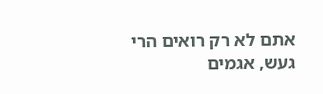אתם לא רק רואים הרי געש, אגמים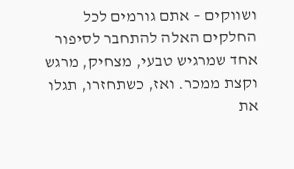ושווקים – אתם גורמים לכל החלקים האלה להתחבר לסיפור אחד שמרגיש טבעי, מצחיק, מרגש וקצת ממכר. ואז, כשתחזרו, תגלו את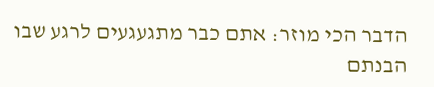הדבר הכי מוזר: אתם כבר מתגעגעים לרגע שבו הבנתם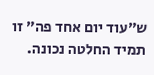ש״עוד יום אחד פה״ זו תמיד החלטה נכונה.